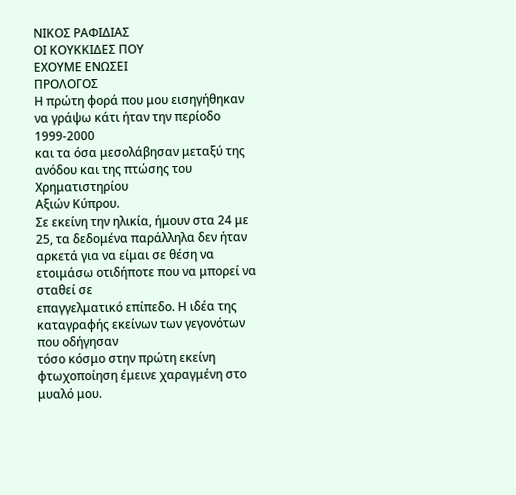ΝΙΚΟΣ ΡΑΦΙΔΙΑΣ
ΟΙ ΚΟΥΚΚΙΔΕΣ ΠΟΥ
ΕΧΟΥΜΕ ΕΝΩΣΕΙ
ΠΡΟΛΟΓΟΣ
Η πρώτη φορά που μου εισηγήθηκαν να γράψω κάτι ήταν την περίοδο 1999-2000
και τα όσα μεσολάβησαν μεταξύ της ανόδου και της πτώσης του Χρηματιστηρίου
Αξιών Κύπρου.
Σε εκείνη την ηλικία, ήμουν στα 24 με 25, τα δεδομένα παράλληλα δεν ήταν
αρκετά για να είμαι σε θέση να ετοιμάσω οτιδήποτε που να μπορεί να σταθεί σε
επαγγελματικό επίπεδο. Η ιδέα της καταγραφής εκείνων των γεγονότων που οδήγησαν
τόσο κόσμο στην πρώτη εκείνη φτωχοποίηση έμεινε χαραγμένη στο μυαλό μου.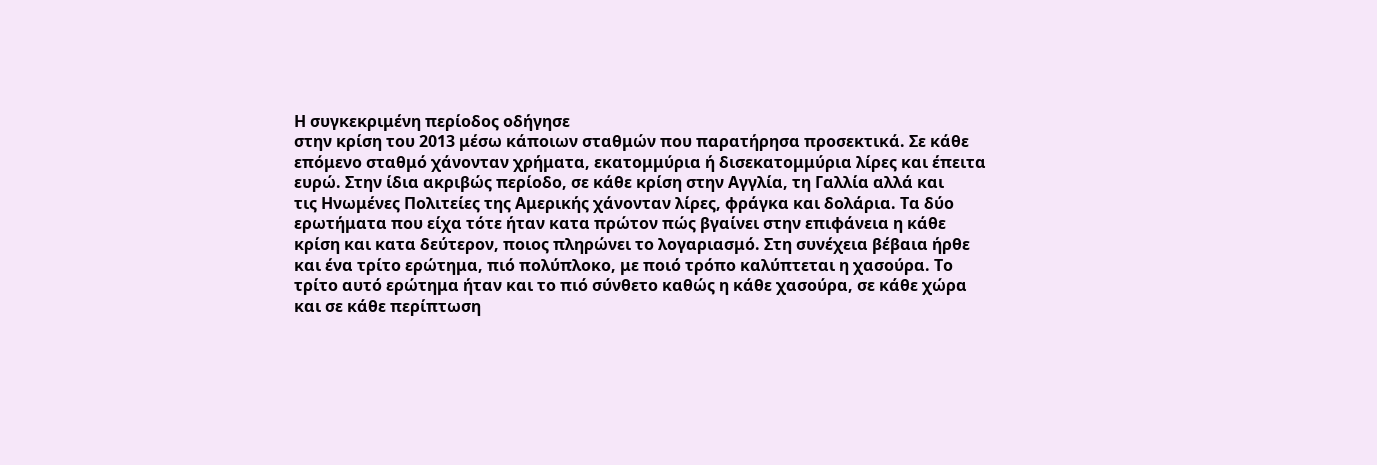Η συγκεκριμένη περίοδος οδήγησε
στην κρίση του 2013 μέσω κάποιων σταθμών που παρατήρησα προσεκτικά. Σε κάθε
επόμενο σταθμό χάνονταν χρήματα, εκατομμύρια ή δισεκατομμύρια λίρες και έπειτα
ευρώ. Στην ίδια ακριβώς περίοδο, σε κάθε κρίση στην Αγγλία, τη Γαλλία αλλά και
τις Ηνωμένες Πολιτείες της Αμερικής χάνονταν λίρες, φράγκα και δολάρια. Τα δύο
ερωτήματα που είχα τότε ήταν κατα πρώτον πώς βγαίνει στην επιφάνεια η κάθε
κρίση και κατα δεύτερον, ποιος πληρώνει το λογαριασμό. Στη συνέχεια βέβαια ήρθε
και ένα τρίτο ερώτημα, πιό πολύπλοκο, με ποιό τρόπο καλύπτεται η χασούρα. Το
τρίτο αυτό ερώτημα ήταν και το πιό σύνθετο καθώς η κάθε χασούρα, σε κάθε χώρα
και σε κάθε περίπτωση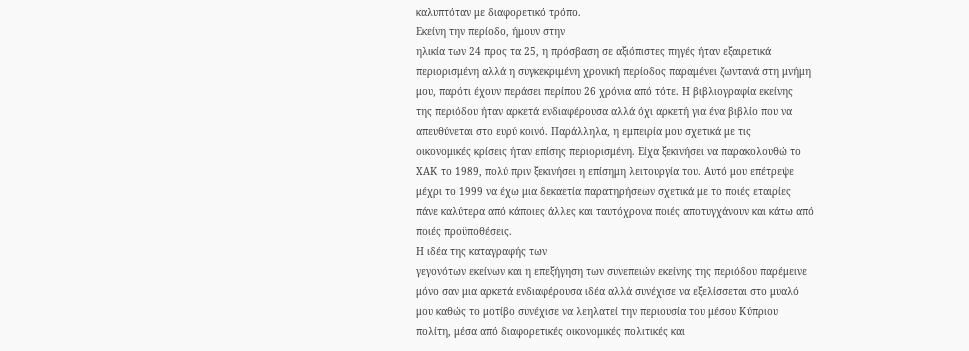καλυπτόταν με διαφορετικό τρόπο.
Εκείνη την περίοδο, ήμουν στην
ηλικία των 24 προς τα 25, η πρόσβαση σε αξιόπιστες πηγές ήταν εξαιρετικά
περιορισμένη αλλά η συγκεκριμένη χρονική περίοδος παραμένει ζωντανά στη μνήμη
μου, παρότι έχουν περάσει περίπου 26 χρόνια από τότε. Η βιβλιογραφία εκείνης
της περιόδου ήταν αρκετά ενδιαφέρουσα αλλά όχι αρκετή για ένα βιβλίο που να
απευθύνεται στο ευρύ κοινό. Παράλληλα, η εμπειρία μου σχετικά με τις
οικονομικές κρίσεις ήταν επίσης περιορισμένη. Είχα ξεκινήσει να παρακολουθώ το
ΧΑΚ το 1989, πολύ πριν ξεκινήσει η επίσημη λειτουργία του. Αυτό μου επέτρεψε
μέχρι το 1999 να έχω μια δεκαετία παρατηρήσεων σχετικά με το ποιές εταιρίες
πάνε καλύτερα από κάποιες άλλες και ταυτόχρονα ποιές αποτυγχάνουν και κάτω από
ποιές προϋποθέσεις.
Η ιδέα της καταγραφής των
γεγονότων εκείνων και η επεξήγηση των συνεπειών εκείνης της περιόδου παρέμεινε
μόνο σαν μια αρκετά ενδιαφέρουσα ιδέα αλλά συνέχισε να εξελίσσεται στο μυαλό
μου καθώς το μοτίβο συνέχισε να λεηλατεί την περιουσία του μέσου Κύπριου
πολίτη, μέσα από διαφορετικές οικονομικές πολιτικές και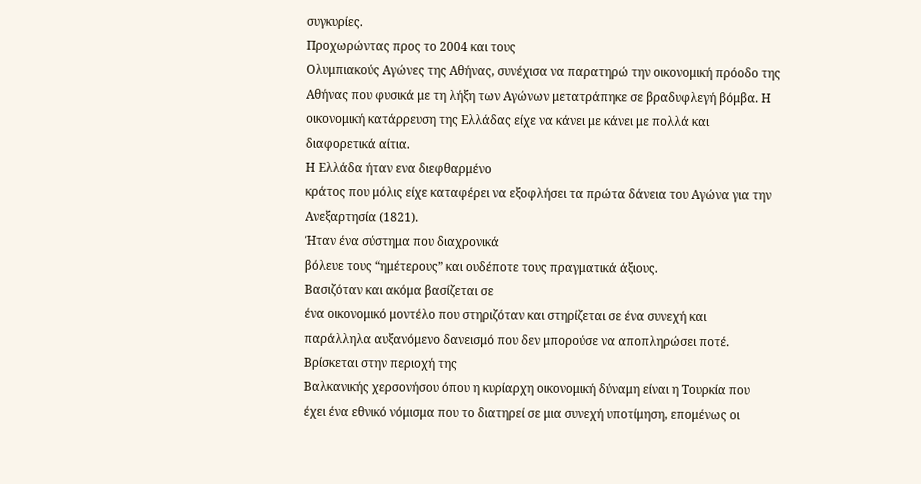συγκυρίες.
Προχωρώντας προς το 2004 και τους
Ολυμπιακούς Αγώνες της Αθήνας, συνέχισα να παρατηρώ την οικονομική πρόοδο της
Αθήνας που φυσικά με τη λήξη των Αγώνων μετατράπηκε σε βραδυφλεγή βόμβα. Η
οικονομική κατάρρευση της Ελλάδας είχε να κάνει με κάνει με πολλά και
διαφορετικά αίτια.
Η Ελλάδα ήταν ενα διεφθαρμένο
κράτος που μόλις είχε καταφέρει να εξοφλήσει τα πρώτα δάνεια του Αγώνα για την
Ανεξαρτησία (1821).
Ήταν ένα σύστημα που διαχρονικά
βόλευε τους “ημέτερους” και ουδέποτε τους πραγματικά άξιους.
Βασιζόταν και ακόμα βασίζεται σε
ένα οικονομικό μοντέλο που στηριζόταν και στηρίζεται σε ένα συνεχή και
παράλληλα αυξανόμενο δανεισμό που δεν μπορούσε να αποπληρώσει ποτέ.
Βρίσκεται στην περιοχή της
Βαλκανικής χερσονήσου όπου η κυρίαρχη οικονομική δύναμη είναι η Τουρκία που
έχει ένα εθνικό νόμισμα που το διατηρεί σε μια συνεχή υποτίμηση, επομένως οι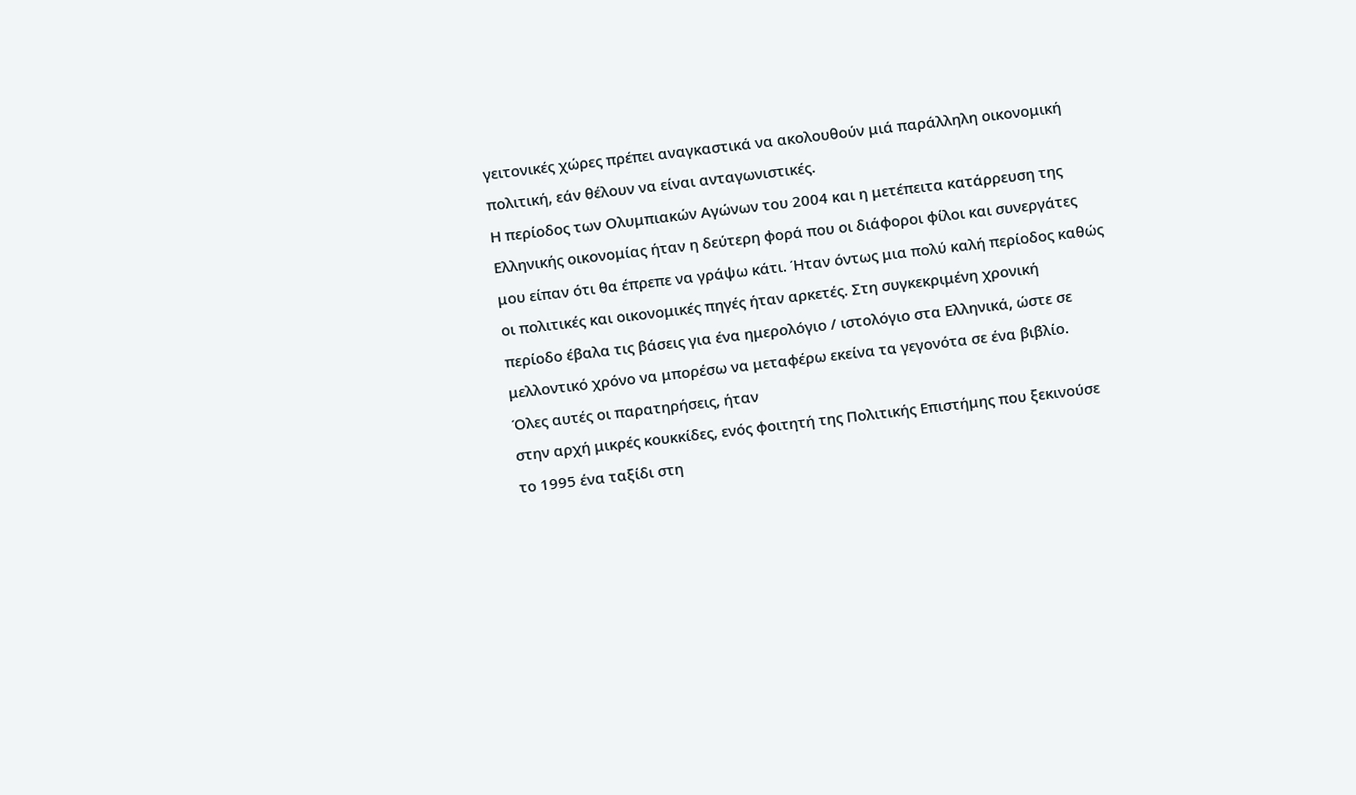γειτονικές χώρες πρέπει αναγκαστικά να ακολουθούν μιά παράλληλη οικονομική
πολιτική, εάν θέλουν να είναι ανταγωνιστικές.
Η περίοδος των Ολυμπιακών Αγώνων του 2004 και η μετέπειτα κατάρρευση της
Ελληνικής οικονομίας ήταν η δεύτερη φορά που οι διάφοροι φίλοι και συνεργάτες
μου είπαν ότι θα έπρεπε να γράψω κάτι. Ήταν όντως μια πολύ καλή περίοδος καθώς
οι πολιτικές και οικονομικές πηγές ήταν αρκετές. Στη συγκεκριμένη χρονική
περίοδο έβαλα τις βάσεις για ένα ημερολόγιο / ιστολόγιο στα Ελληνικά, ώστε σε
μελλοντικό χρόνο να μπορέσω να μεταφέρω εκείνα τα γεγονότα σε ένα βιβλίο.
Όλες αυτές οι παρατηρήσεις, ήταν
στην αρχή μικρές κουκκίδες, ενός φοιτητή της Πολιτικής Επιστήμης που ξεκινούσε
το 1995 ένα ταξίδι στη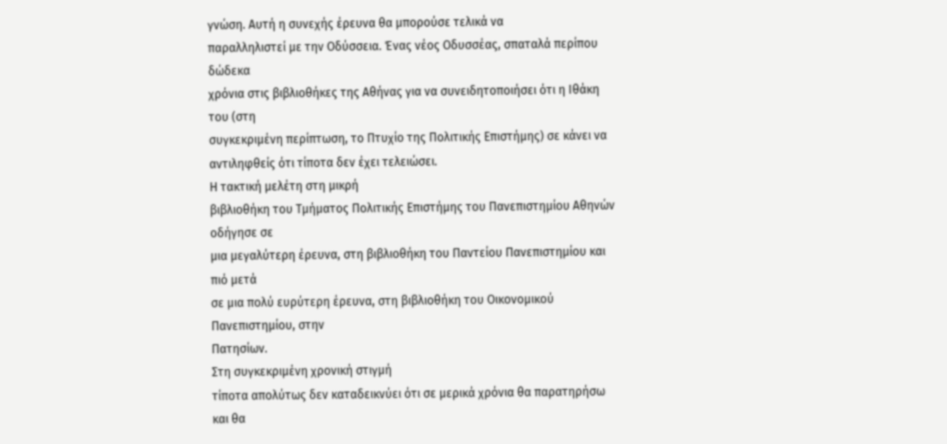γνώση. Αυτή η συνεχής έρευνα θα μπορούσε τελικά να
παραλληλιστεί με την Οδύσσεια. Ένας νέος Οδυσσέας, σπαταλά περίπου δώδεκα
χρόνια στις βιβλιοθήκες της Αθήνας για να συνειδητοποιήσει ότι η Ιθάκη του (στη
συγκεκριμένη περίπτωση, το Πτυχίο της Πολιτικής Επιστήμης) σε κάνει να
αντιληφθείς ότι τίποτα δεν έχει τελειώσει.
Η τακτική μελέτη στη μικρή
βιβλιοθήκη του Τμήματος Πολιτικής Επιστήμης του Πανεπιστημίου Αθηνών οδήγησε σε
μια μεγαλύτερη έρευνα, στη βιβλιοθήκη του Παντείου Πανεπιστημίου και πιό μετά
σε μια πολύ ευρύτερη έρευνα, στη βιβλιοθήκη του Οικονομικού Πανεπιστημίου, στην
Πατησίων.
Στη συγκεκριμένη χρονική στιγμή
τίποτα απολύτως δεν καταδεικνύει ότι σε μερικά χρόνια θα παρατηρήσω και θα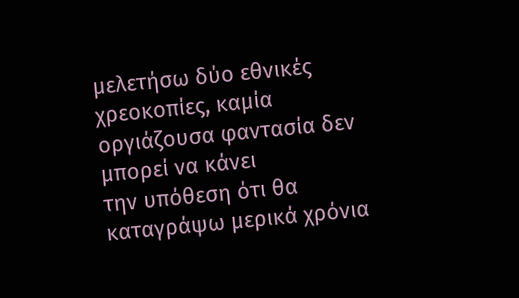μελετήσω δύο εθνικές χρεοκοπίες, καμία οργιάζουσα φαντασία δεν μπορεί να κάνει
την υπόθεση ότι θα καταγράψω μερικά χρόνια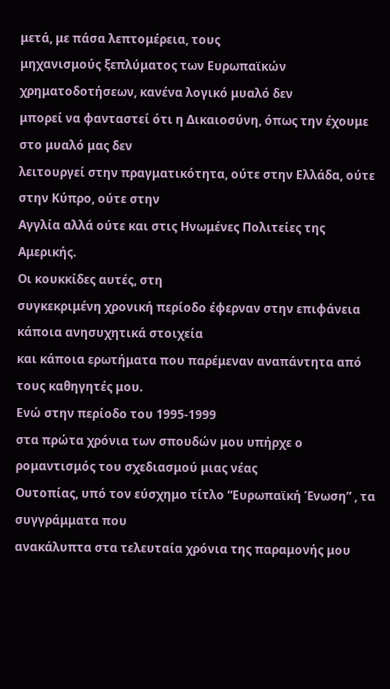μετά, με πάσα λεπτομέρεια, τους
μηχανισμούς ξεπλύματος των Ευρωπαϊκών χρηματοδοτήσεων, κανένα λογικό μυαλό δεν
μπορεί να φανταστεί ότι η Δικαιοσύνη, όπως την έχουμε στο μυαλό μας δεν
λειτουργεί στην πραγματικότητα, ούτε στην Ελλάδα, ούτε στην Κύπρο, ούτε στην
Αγγλία αλλά ούτε και στις Ηνωμένες Πολιτείες της Αμερικής.
Οι κουκκίδες αυτές, στη
συγκεκριμένη χρονική περίοδο έφερναν στην επιφάνεια κάποια ανησυχητικά στοιχεία
και κάποια ερωτήματα που παρέμεναν αναπάντητα από τους καθηγητές μου.
Ενώ στην περίοδο του 1995-1999
στα πρώτα χρόνια των σπουδών μου υπήρχε ο ρομαντισμός του σχεδιασμού μιας νέας
Ουτοπίας, υπό τον εύσχημο τίτλο “Ευρωπαϊκή Ένωση” , τα συγγράμματα που
ανακάλυπτα στα τελευταία χρόνια της παραμονής μου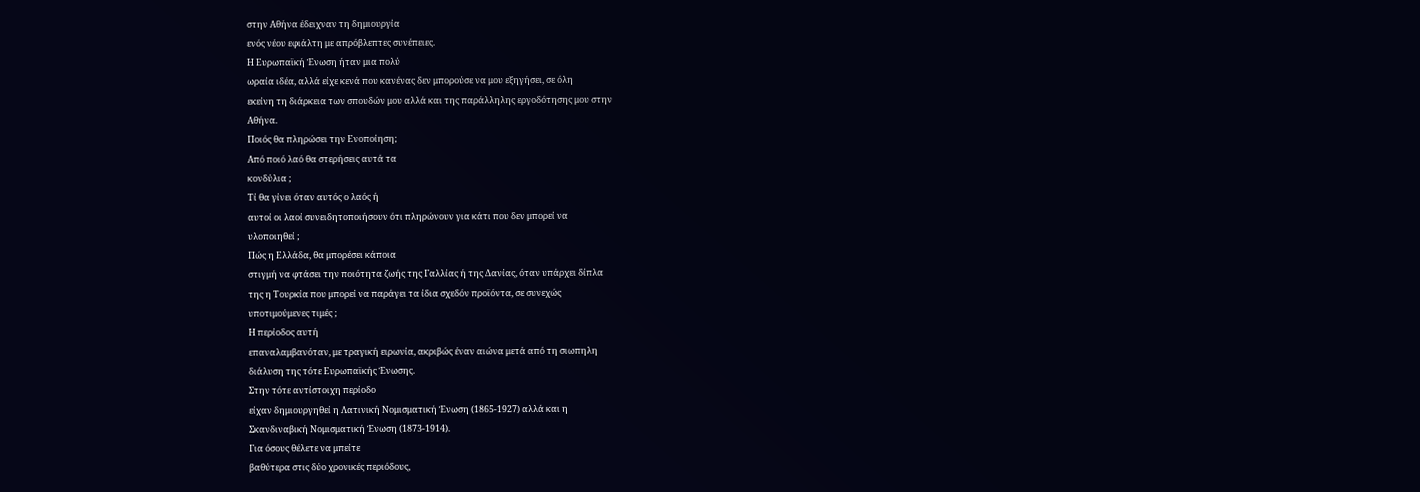στην Αθήνα έδειχναν τη δημιουργία
ενός νέου εφιάλτη με απρόβλεπτες συνέπειες.
Η Ευρωπαϊκή Ένωση ήταν μια πολύ
ωραία ιδέα, αλλά είχε κενά που κανένας δεν μπορούσε να μου εξηγήσει, σε όλη
εκείνη τη διάρκεια των σπουδών μου αλλά και της παράλληλης εργοδότησης μου στην
Αθήνα.
Ποιός θα πληρώσει την Ενοποίηση;
Από ποιό λαό θα στερήσεις αυτά τα
κονδύλια ;
Τί θα γίνει όταν αυτός ο λαός ή
αυτοί οι λαοί συνειδητοποιήσουν ότι πληρώνουν για κάτι που δεν μπορεί να
υλοποιηθεί ;
Πώς η Ελλάδα, θα μπορέσει κάποια
στιγμή να φτάσει την ποιότητα ζωής της Γαλλίας ή της Δανίας, όταν υπάρχει δίπλα
της η Τουρκία που μπορεί να παράγει τα ίδια σχεδόν προϊόντα, σε συνεχώς
υποτιμούμενες τιμές ;
Η περίοδος αυτή
επαναλαμβανόταν, με τραγική ειρωνία, ακριβώς έναν αιώνα μετά από τη σιωπηλη
διάλυση της τότε Ευρωπαϊκής Ένωσης.
Στην τότε αντίστοιχη περίοδο
είχαν δημιουργηθεί η Λατινική Νομισματική Ένωση (1865-1927) αλλά και η
Σκανδιναβική Νομισματική Ένωση (1873-1914).
Για όσους θέλετε να μπείτε
βαθύτερα στις δύο χρονικές περιόδους,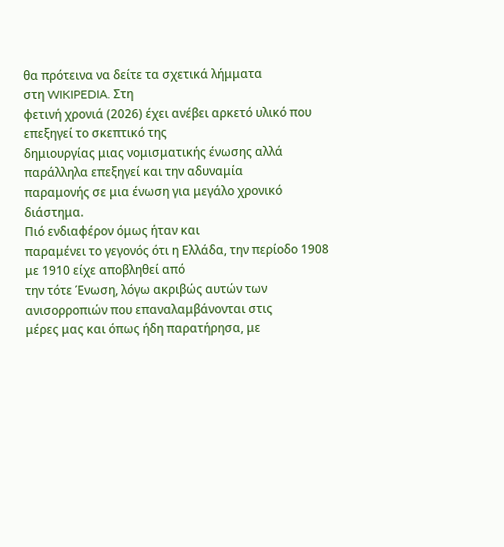θα πρότεινα να δείτε τα σχετικά λήμματα
στη WIKIPEDIA. Στη
φετινή χρονιά (2026) έχει ανέβει αρκετό υλικό που επεξηγεί το σκεπτικό της
δημιουργίας μιας νομισματικής ένωσης αλλά παράλληλα επεξηγεί και την αδυναμία
παραμονής σε μια ένωση για μεγάλο χρονικό διάστημα.
Πιό ενδιαφέρον όμως ήταν και
παραμένει το γεγονός ότι η Ελλάδα, την περίοδο 1908 με 1910 είχε αποβληθεί από
την τότε Ένωση, λόγω ακριβώς αυτών των ανισορροπιών που επαναλαμβάνονται στις
μέρες μας και όπως ήδη παρατήρησα, με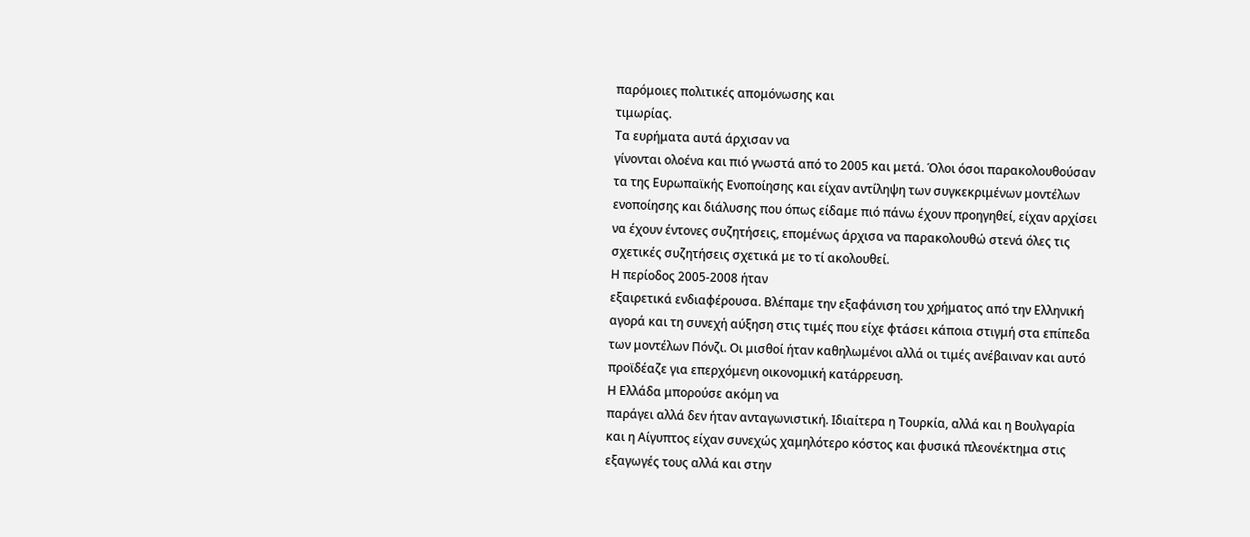παρόμοιες πολιτικές απομόνωσης και
τιμωρίας.
Τα ευρήματα αυτά άρχισαν να
γίνονται ολοένα και πιό γνωστά από το 2005 και μετά. Όλοι όσοι παρακολουθούσαν
τα της Ευρωπαϊκής Ενοποίησης και είχαν αντίληψη των συγκεκριμένων μοντέλων
ενοποίησης και διάλυσης που όπως είδαμε πιό πάνω έχουν προηγηθεί, είχαν αρχίσει
να έχουν έντονες συζητήσεις, επομένως άρχισα να παρακολουθώ στενά όλες τις
σχετικές συζητήσεις σχετικά με το τί ακολουθεί.
Η περίοδος 2005-2008 ήταν
εξαιρετικά ενδιαφέρουσα. Βλέπαμε την εξαφάνιση του χρήματος από την Ελληνική
αγορά και τη συνεχή αύξηση στις τιμές που είχε φτάσει κάποια στιγμή στα επίπεδα
των μοντέλων Πόνζι. Οι μισθοί ήταν καθηλωμένοι αλλά οι τιμές ανέβαιναν και αυτό
προϊδέαζε για επερχόμενη οικονομική κατάρρευση.
Η Ελλάδα μπορούσε ακόμη να
παράγει αλλά δεν ήταν ανταγωνιστική. Ιδιαίτερα η Τουρκία, αλλά και η Βουλγαρία
και η Αίγυπτος είχαν συνεχώς χαμηλότερο κόστος και φυσικά πλεονέκτημα στις
εξαγωγές τους αλλά και στην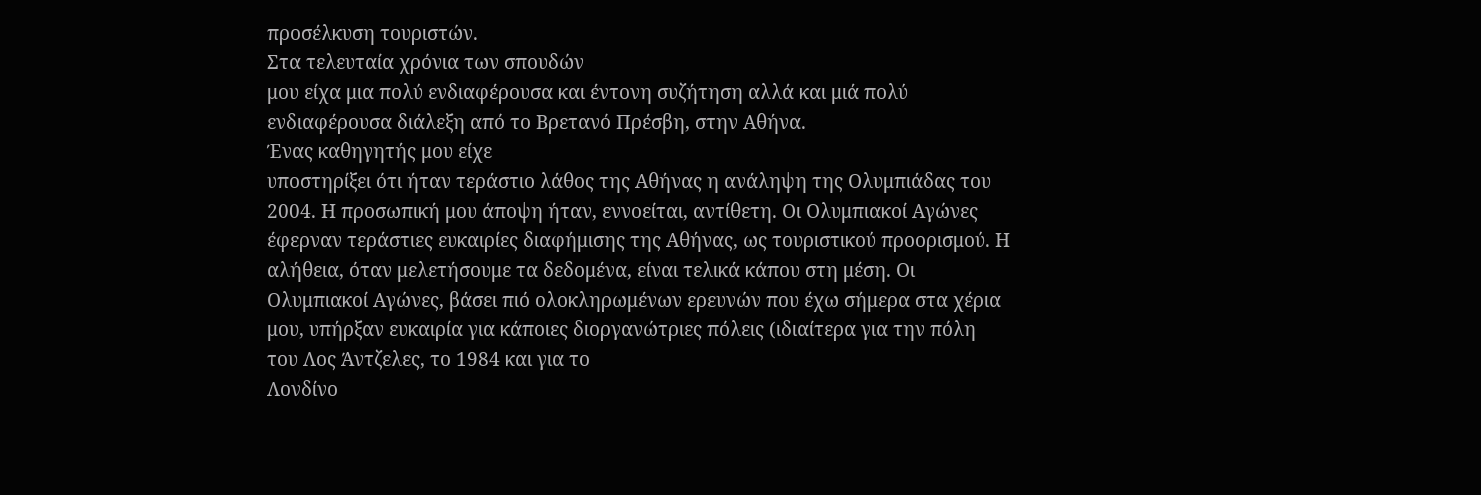προσέλκυση τουριστών.
Στα τελευταία χρόνια των σπουδών
μου είχα μια πολύ ενδιαφέρουσα και έντονη συζήτηση αλλά και μιά πολύ
ενδιαφέρουσα διάλεξη από το Βρετανό Πρέσβη, στην Αθήνα.
Ένας καθηγητής μου είχε
υποστηρίξει ότι ήταν τεράστιο λάθος της Αθήνας η ανάληψη της Ολυμπιάδας του
2004. Η προσωπική μου άποψη ήταν, εννοείται, αντίθετη. Οι Ολυμπιακοί Αγώνες
έφερναν τεράστιες ευκαιρίες διαφήμισης της Αθήνας, ως τουριστικού προορισμού. Η
αλήθεια, όταν μελετήσουμε τα δεδομένα, είναι τελικά κάπου στη μέση. Οι
Ολυμπιακοί Αγώνες, βάσει πιό ολοκληρωμένων ερευνών που έχω σήμερα στα χέρια
μου, υπήρξαν ευκαιρία για κάποιες διοργανώτριες πόλεις (ιδιαίτερα για την πόλη
του Λος Άντζελες, το 1984 και για το
Λονδίνο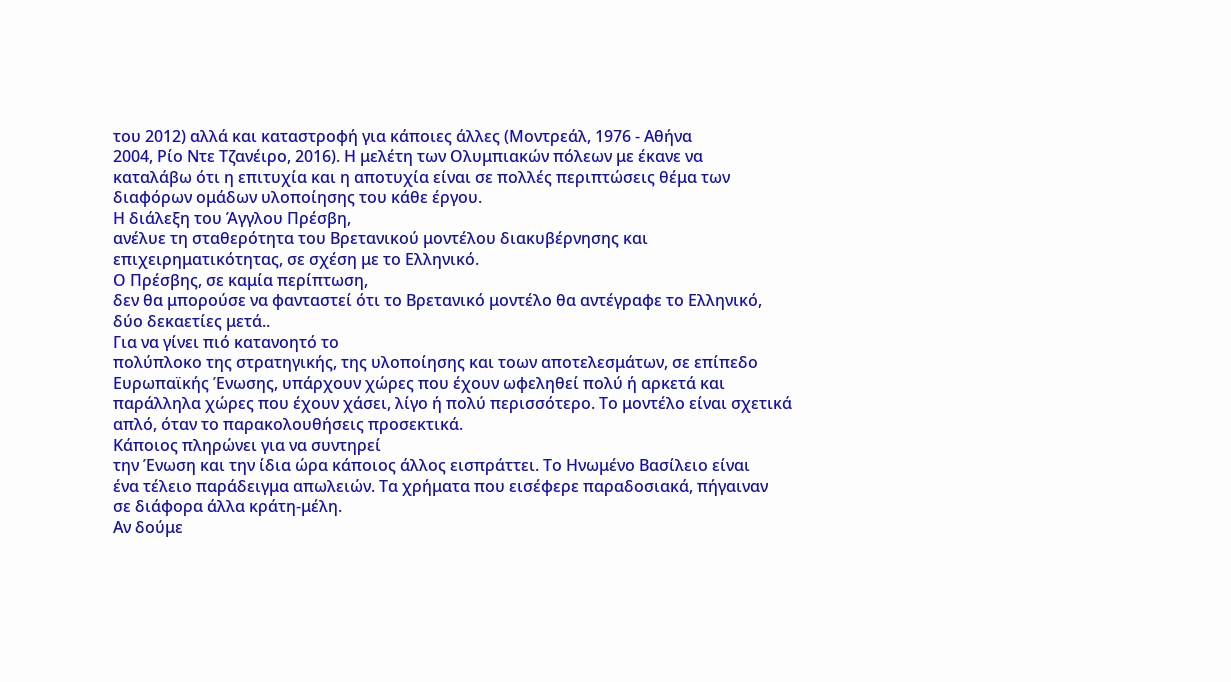του 2012) αλλά και καταστροφή για κάποιες άλλες (Μοντρεάλ, 1976 - Αθήνα
2004, Ρίο Ντε Τζανέιρο, 2016). Η μελέτη των Ολυμπιακών πόλεων με έκανε να
καταλάβω ότι η επιτυχία και η αποτυχία είναι σε πολλές περιπτώσεις θέμα των
διαφόρων ομάδων υλοποίησης του κάθε έργου.
Η διάλεξη του Άγγλου Πρέσβη,
ανέλυε τη σταθερότητα του Βρετανικού μοντέλου διακυβέρνησης και
επιχειρηματικότητας, σε σχέση με το Ελληνικό.
Ο Πρέσβης, σε καμία περίπτωση,
δεν θα μπορούσε να φανταστεί ότι το Βρετανικό μοντέλο θα αντέγραφε το Ελληνικό,
δύο δεκαετίες μετά..
Για να γίνει πιό κατανοητό το
πολύπλοκο της στρατηγικής, της υλοποίησης και τοων αποτελεσμάτων, σε επίπεδο
Ευρωπαϊκής Ένωσης, υπάρχουν χώρες που έχουν ωφεληθεί πολύ ή αρκετά και
παράλληλα χώρες που έχουν χάσει, λίγο ή πολύ περισσότερο. Το μοντέλο είναι σχετικά
απλό, όταν το παρακολουθήσεις προσεκτικά.
Κάποιος πληρώνει για να συντηρεί
την Ένωση και την ίδια ώρα κάποιος άλλος εισπράττει. Το Ηνωμένο Βασίλειο είναι
ένα τέλειο παράδειγμα απωλειών. Τα χρήματα που εισέφερε παραδοσιακά, πήγαιναν
σε διάφορα άλλα κράτη-μέλη.
Αν δούμε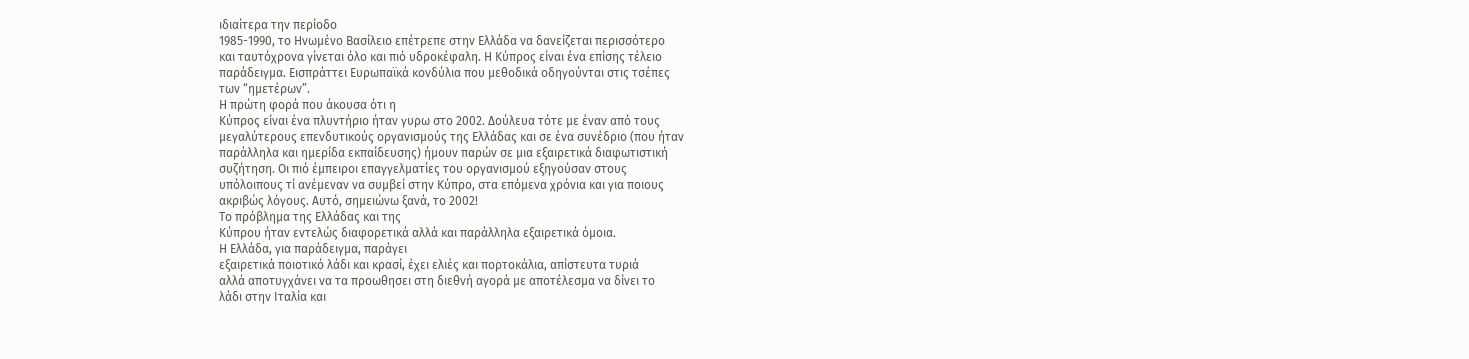ιδιαίτερα την περίοδο
1985-1990, το Ηνωμένο Βασίλειο επέτρεπε στην Ελλάδα να δανείζεται περισσότερο
και ταυτόχρονα γίνεται όλο και πιό υδροκέφαλη. Η Κύπρος είναι ένα επίσης τέλειο
παράδειγμα. Εισπράττει Ευρωπαϊκά κονδύλια που μεθοδικά οδηγούνται στις τσέπες
των “ημετέρων”.
Η πρώτη φορά που άκουσα ότι η
Κύπρος είναι ένα πλυντήριο ήταν γυρω στο 2002. Δούλευα τότε με έναν από τους
μεγαλύτερους επενδυτικούς οργανισμούς της Ελλάδας και σε ένα συνέδριο (που ήταν
παράλληλα και ημερίδα εκπαίδευσης) ήμουν παρών σε μια εξαιρετικά διαφωτιστική
συζήτηση. Οι πιό έμπειροι επαγγελματίες του οργανισμού εξηγούσαν στους
υπόλοιπους τί ανέμεναν να συμβεί στην Κύπρο, στα επόμενα χρόνια και για ποιους
ακριβώς λόγους. Αυτό, σημειώνω ξανά, το 2002!
Το πρόβλημα της Ελλάδας και της
Κύπρου ήταν εντελώς διαφορετικά αλλά και παράλληλα εξαιρετικά όμοια.
Η Ελλάδα, για παράδειγμα, παράγει
εξαιρετικά ποιοτικό λάδι και κρασί, έχει ελιές και πορτοκάλια, απίστευτα τυριά
αλλά αποτυγχάνει να τα προωθησει στη διεθνή αγορά με αποτέλεσμα να δίνει το
λάδι στην Ιταλία και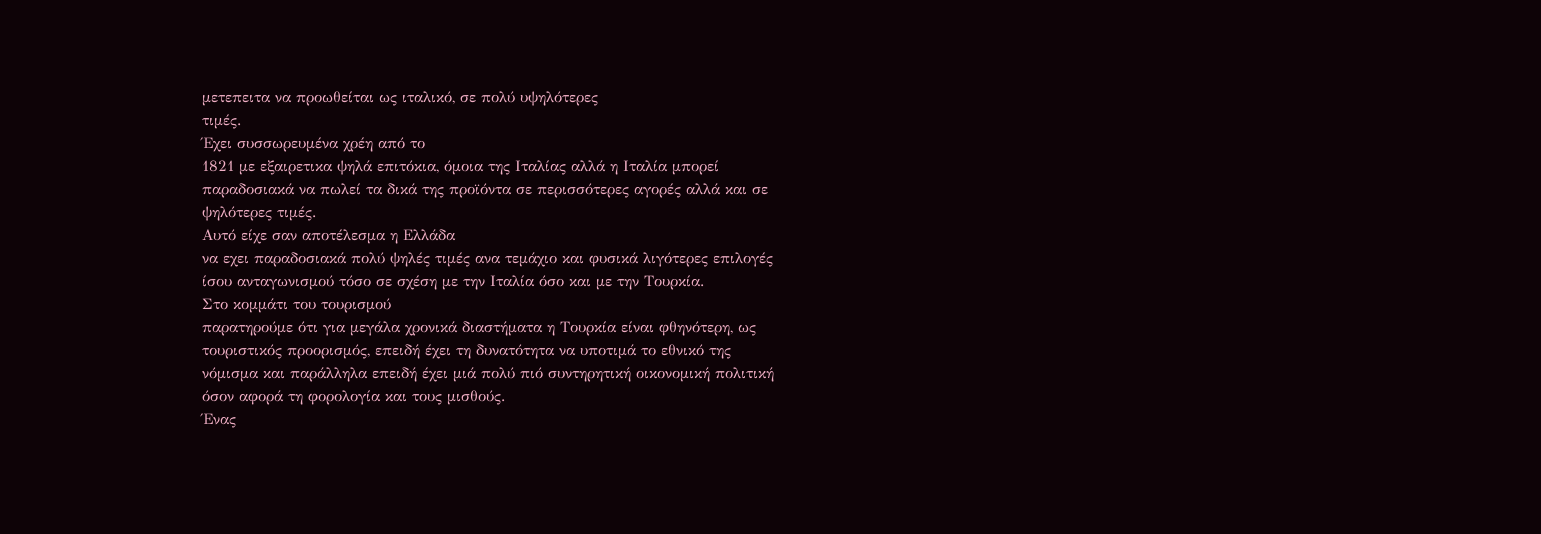μετεπειτα να προωθείται ως ιταλικό, σε πολύ υψηλότερες
τιμές.
Έχει συσσωρευμένα χρέη από το
1821 με εξαιρετικα ψηλά επιτόκια, όμοια της Ιταλίας αλλά η Ιταλία μπορεί
παραδοσιακά να πωλεί τα δικά της προϊόντα σε περισσότερες αγορές αλλά και σε
ψηλότερες τιμές.
Αυτό είχε σαν αποτέλεσμα η Ελλάδα
να εχει παραδοσιακά πολύ ψηλές τιμές ανα τεμάχιο και φυσικά λιγότερες επιλογές
ίσου ανταγωνισμού τόσο σε σχέση με την Ιταλία όσο και με την Τουρκία.
Στο κομμάτι του τουρισμού
παρατηρούμε ότι για μεγάλα χρονικά διαστήματα η Τουρκία είναι φθηνότερη, ως
τουριστικός προορισμός, επειδή έχει τη δυνατότητα να υποτιμά το εθνικό της
νόμισμα και παράλληλα επειδή έχει μιά πολύ πιό συντηρητική οικονομική πολιτική
όσον αφορά τη φορολογία και τους μισθούς.
Ένας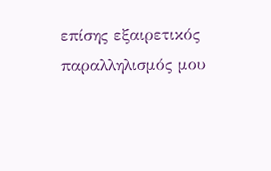επίσης εξαιρετικός
παραλληλισμός μου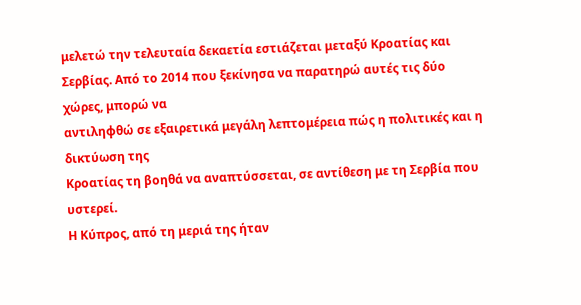μελετώ την τελευταία δεκαετία εστιάζεται μεταξύ Κροατίας και
Σερβίας. Από το 2014 που ξεκίνησα να παρατηρώ αυτές τις δύο χώρες, μπορώ να
αντιληφθώ σε εξαιρετικά μεγάλη λεπτομέρεια πώς η πολιτικές και η δικτύωση της
Κροατίας τη βοηθά να αναπτύσσεται, σε αντίθεση με τη Σερβία που υστερεί.
Η Κύπρος, από τη μεριά της ήταν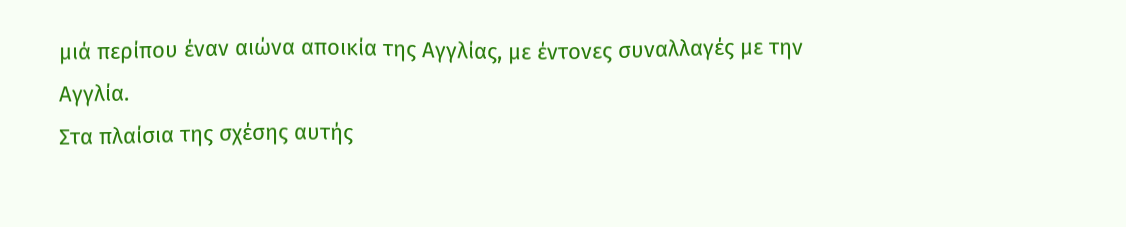μιά περίπου έναν αιώνα αποικία της Αγγλίας, με έντονες συναλλαγές με την
Αγγλία.
Στα πλαίσια της σχέσης αυτής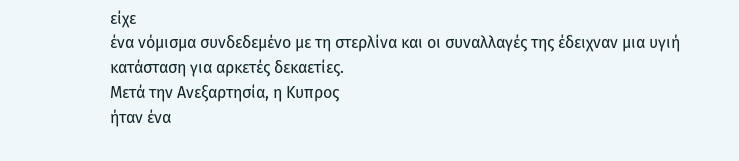είχε
ένα νόμισμα συνδεδεμένο με τη στερλίνα και οι συναλλαγές της έδειχναν μια υγιή
κατάσταση για αρκετές δεκαετίες.
Μετά την Ανεξαρτησία, η Κυπρος
ήταν ένα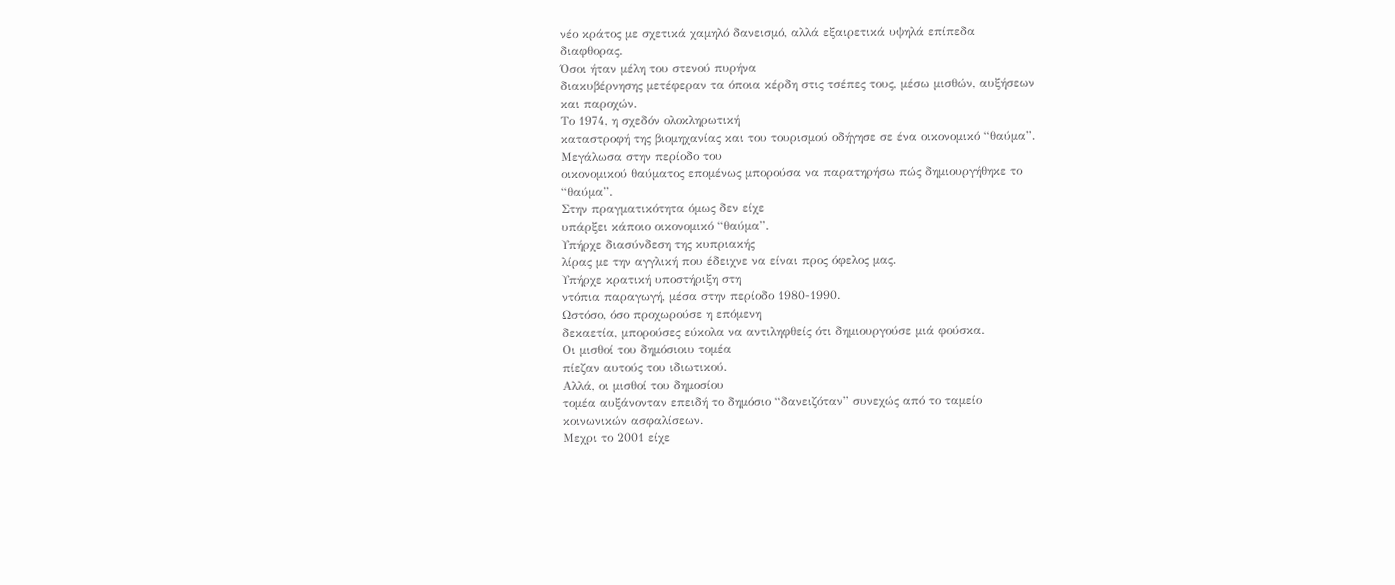νέο κράτος με σχετικά χαμηλό δανεισμό, αλλά εξαιρετικά υψηλά επίπεδα
διαφθορας.
Όσοι ήταν μέλη του στενού πυρήνα
διακυβέρνησης μετέφεραν τα όποια κέρδη στις τσέπες τους, μέσω μισθών, αυξήσεων
και παροχών.
Το 1974, η σχεδόν ολοκληρωτική
καταστροφή της βιομηχανίας και του τουρισμού οδήγησε σε ένα οικονομικό “θαύμα”.
Μεγάλωσα στην περίοδο του
οικονομικού θαύματος επομένως μπορούσα να παρατηρήσω πώς δημιουργήθηκε το
“θαύμα”.
Στην πραγματικότητα όμως δεν είχε
υπάρξει κάποιο οικονομικό “θαύμα”.
Υπήρχε διασύνδεση της κυπριακής
λίρας με την αγγλική που έδειχνε να είναι προς όφελος μας.
Υπήρχε κρατική υποστήριξη στη
ντόπια παραγωγή, μέσα στην περίοδο 1980-1990.
Ωστόσο, όσο προχωρούσε η επόμενη
δεκαετία, μπορούσες εύκολα να αντιληφθείς ότι δημιουργούσε μιά φούσκα.
Οι μισθοί του δημόσιοιυ τομέα
πίεζαν αυτούς του ιδιωτικού.
Αλλά, οι μισθοί του δημοσίου
τομέα αυξάνονταν επειδή το δημόσιο “δανειζόταν” συνεχώς από το ταμείο
κοινωνικών ασφαλίσεων.
Μεχρι το 2001 είχε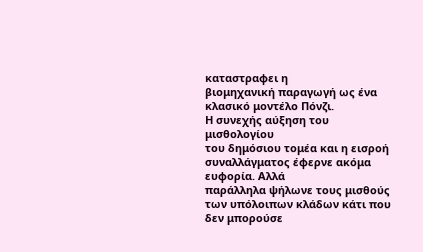καταστραφει η
βιομηχανική παραγωγή ως ένα κλασικό μοντέλο Πόνζι.
Η συνεχής αύξηση του μισθολογίου
του δημόσιου τομέα και η εισροή συναλλάγματος έφερνε ακόμα ευφορία. Αλλά
παράλληλα ψήλωνε τους μισθούς των υπόλοιπων κλάδων κάτι που δεν μπορούσε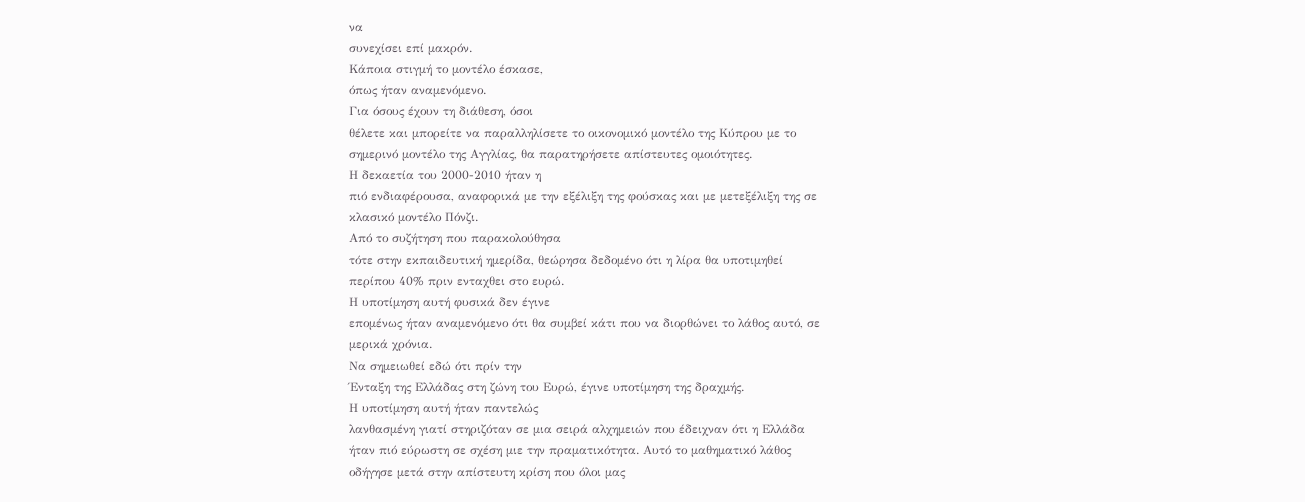να
συνεχίσει επί μακρόν.
Κάποια στιγμή το μοντέλο έσκασε,
όπως ήταν αναμενόμενο.
Για όσους έχουν τη διάθεση, όσοι
θέλετε και μπορείτε να παραλληλίσετε το οικονομικό μοντέλο της Κύπρου με το
σημερινό μοντέλο της Αγγλίας, θα παρατηρήσετε απίστευτες ομοιότητες.
Η δεκαετία του 2000-2010 ήταν η
πιό ενδιαφέρουσα, αναφορικά με την εξέλιξη της φούσκας και με μετεξέλιξη της σε
κλασικό μοντέλο Πόνζι.
Από το συζήτηση που παρακολούθησα
τότε στην εκπαιδευτική ημερίδα, θεώρησα δεδομένο ότι η λίρα θα υποτιμηθεί
περίπου 40% πριν ενταχθει στο ευρώ.
Η υποτίμηση αυτή φυσικά δεν έγινε
επομένως ήταν αναμενόμενο ότι θα συμβεί κάτι που να διορθώνει το λάθος αυτό, σε
μερικά χρόνια.
Να σημειωθεί εδώ ότι πρίν την
Ένταξη της Ελλάδας στη ζώνη του Ευρώ, έγινε υποτίμηση της δραχμής.
Η υποτίμηση αυτή ήταν παντελώς
λανθασμένη γιατί στηριζόταν σε μια σειρά αλχημειών που έδειχναν ότι η Ελλάδα
ήταν πιό εύρωστη σε σχέση μιε την πραματικότητα. Αυτό το μαθηματικό λάθος
οδήγησε μετά στην απίστευτη κρίση που όλοι μας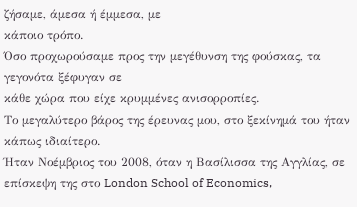ζήσαμε, άμεσα ή έμμεσα, με
κάποιο τρόπο.
Όσο προχωρούσαμε προς την μεγέθυνση της φούσκας, τα γεγονότα ξέφυγαν σε
κάθε χώρα που είχε κρυμμένες ανισορροπίες.
Το μεγαλύτερο βάρος της έρευνας μου, στο ξεκίνημά του ήταν κάπως ιδιαίτερο.
Ήταν Νοέμβριος του 2008, όταν η Βασίλισσα της Αγγλίας, σε επίσκεψη της στο London School of Economics,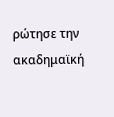ρώτησε την ακαδημαϊκή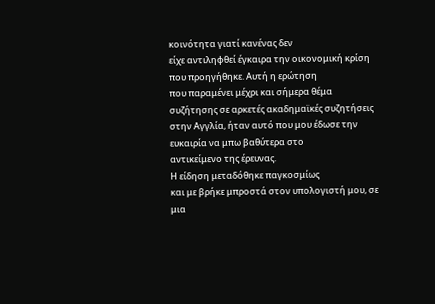κοινότητα γιατί κανένας δεν
είχε αντιληφθεί έγκαιρα την οικονομική κρίση που προηγήθηκε. Αυτή η ερώτηση
που παραμένει μέχρι και σήμερα θέμα συζήτησης σε αρκετές ακαδημαϊκές συζητήσεις
στην Αγγλία, ήταν αυτό που μου έδωσε την ευκαιρία να μπω βαθύτερα στο
αντικείμενο της έρευνας.
Η είδηση μεταδόθηκε παγκοσμίως
και με βρήκε μπροστά στον υπολογιστή μου, σε μια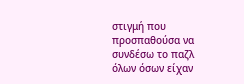στιγμή που προσπαθούσα να
συνδέσω το παζλ όλων όσων είχαν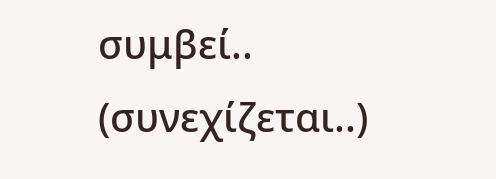συμβεί..
(συνεχίζεται..)